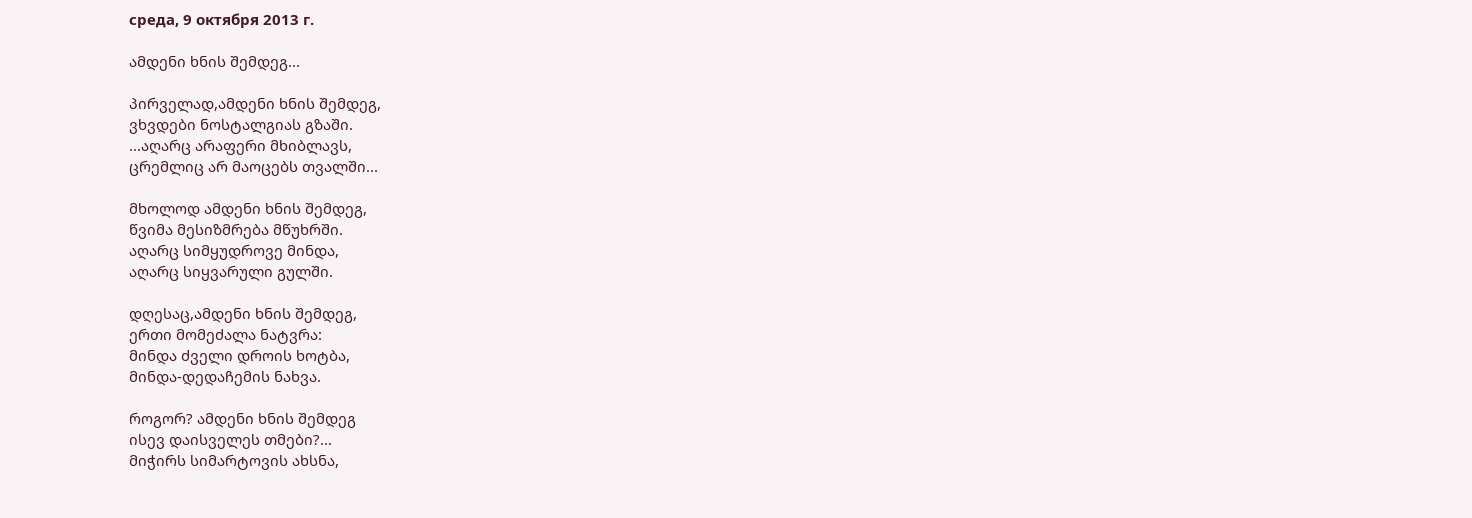среда, 9 октября 2013 г.

ამდენი ხნის შემდეგ...

პირველად,ამდენი ხნის შემდეგ,
ვხვდები ნოსტალგიას გზაში.
...აღარც არაფერი მხიბლავს,
ცრემლიც არ მაოცებს თვალში...

მხოლოდ ამდენი ხნის შემდეგ,
წვიმა მესიზმრება მწუხრში.
აღარც სიმყუდროვე მინდა,
აღარც სიყვარული გულში.

დღესაც,ამდენი ხნის შემდეგ,
ერთი მომეძალა ნატვრა:
მინდა ძველი დროის ხოტბა,
მინდა-დედაჩემის ნახვა.

როგორ? ამდენი ხნის შემდეგ
ისევ დაისველეს თმები?...
მიჭირს სიმარტოვის ახსნა,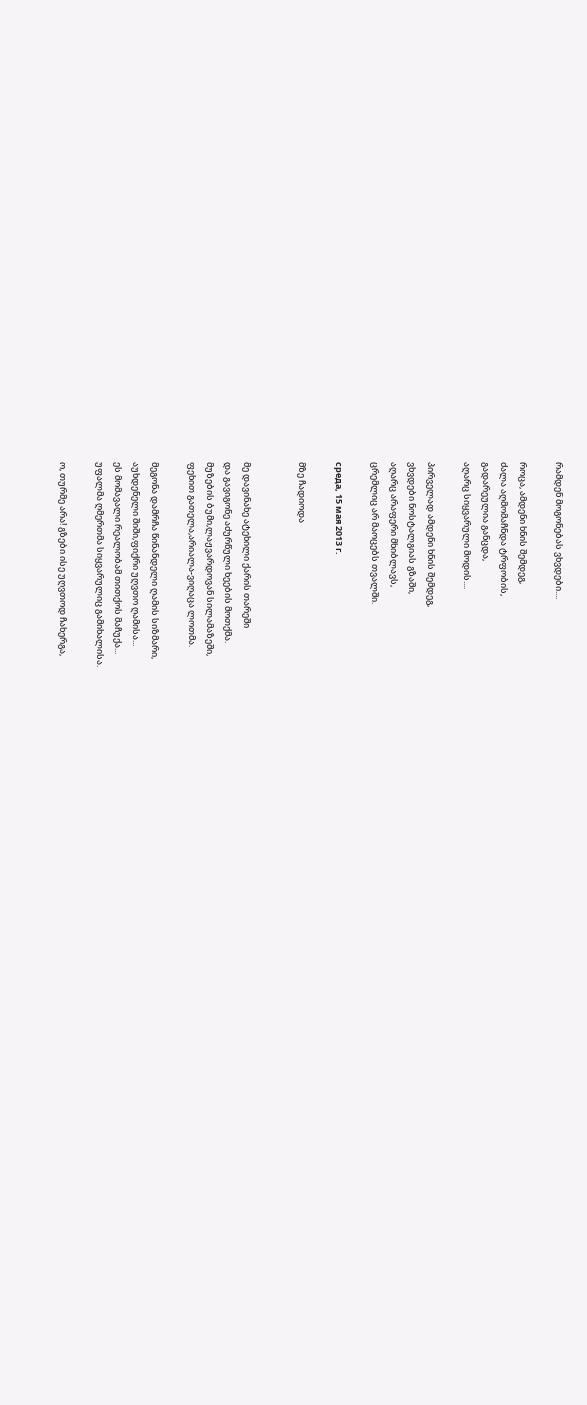რამდენ მოგონებას ვხვდები....

როცა, ამდენი ხნის შემდეგ,
ძალა აღმომაჩნდა ტრფობის,
გადარეულია განცდა,
აღარც სიყვარული მოდის....

პირველად ამდენი ხნის შემდეგ,
ვხვდები ნოსტალგიას გზაში,
აღარც არაფერი მხიბლავს,
ცრემლიც არ მაოცებს თვალში.

среда, 15 мая 2013 г.

მზე ჩადიოდა


მე დავინახე ატეხილი ქარის თარეში
და გავიგონე აძურწული ხეების მოთქმა.
მუზების ბუმი,ლაჟვარდოვან სილამაზეში,
ფეხით გათელა,არიალა-ვიღაცა ლოთმა.

მეგონა დამრჩა წინანდელი ღამის სიზმარი,
აუხდენელი შიში,ფიქრი უღვთო ღამისა...
ეს მომავალი რეალობამ თითქოს მაჩუქა...
უფალმა ღმერთმა სიყვარულიც გამიხალისა.

ო, თურმე არა! გზები ისე უღვთოდ ჩახერგა,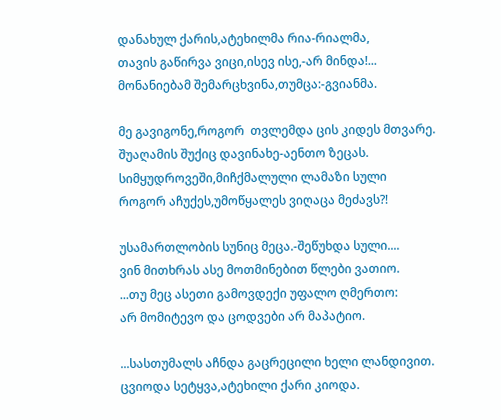დანახულ ქარის,ატეხილმა რია-რიალმა,
თავის გაწირვა ვიცი,ისევ ისე,-არ მინდა!...
მონანიებამ შემარცხვინა,თუმცა:-გვიანმა.

მე გავიგონე,როგორ  თვლემდა ცის კიდეს მთვარე.
შუაღამის შუქიც დავინახე-აენთო ზეცას.
სიმყუდროვეში,მიჩქმალული ლამაზი სული
როგორ აჩუქეს,უმოწყალეს ვიღაცა მეძავს?!

უსამართლობის სუნიც მეცა.-შეწუხდა სული....
ვინ მითხრას ასე მოთმინებით წლები ვათიო.
...თუ მეც ასეთი გამოვდექი უფალო ღმერთო:
არ მომიტევო და ცოდვები არ მაპატიო.

...სასთუმალს აჩნდა გაცრეცილი ხელი ლანდივით.
ცვიოდა სეტყვა,ატეხილი ქარი კიოდა.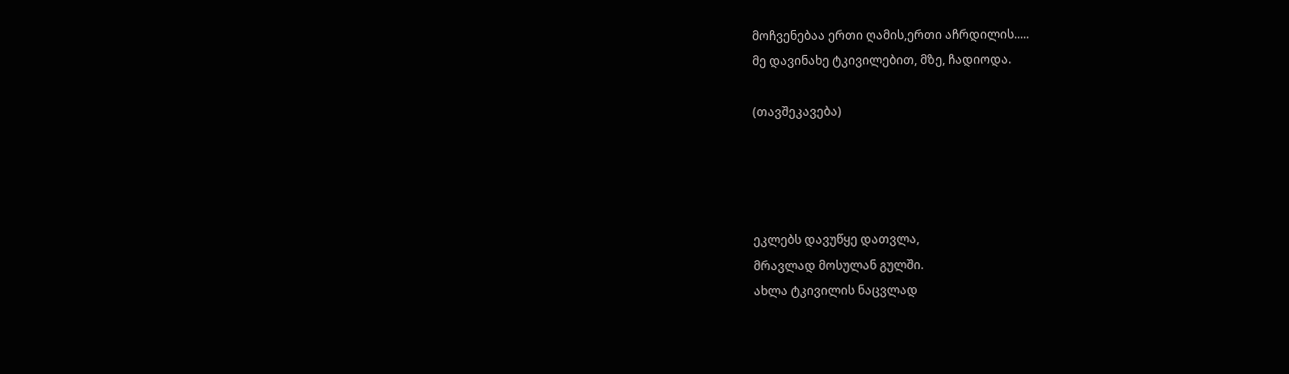მოჩვენებაა ერთი ღამის,ერთი აჩრდილის.....
მე დავინახე ტკივილებით, მზე, ჩადიოდა.

(თავშეკავება)




ეკლებს დავუწყე დათვლა,
მრავლად მოსულან გულში.
ახლა ტკივილის ნაცვლად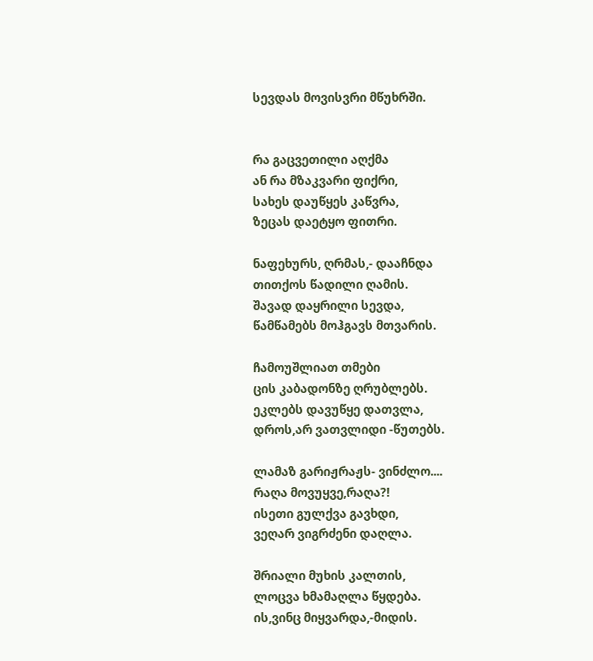სევდას მოვისვრი მწუხრში.


რა გაცვეთილი აღქმა
ან რა მზაკვარი ფიქრი,
სახეს დაუწყეს კაწვრა,
ზეცას დაეტყო ფითრი.

ნაფეხურს, ღრმას,- დააჩნდა
თითქოს წადილი ღამის.
შავად დაყრილი სევდა,
წამწამებს მოჰგავს მთვარის.

ჩამოუშლიათ თმები
ცის კაბადონზე ღრუბლებს.
ეკლებს დავუწყე დათვლა,
დროს,არ ვათვლიდი -წუთებს.

ლამაზ გარიჟრაჟს- ვინძლო....
რაღა მოვუყვე,რაღა?!
ისეთი გულქვა გავხდი,
ვეღარ ვიგრძენი დაღლა.

შრიალი მუხის კალთის,
ლოცვა ხმამაღლა წყდება.
ის,ვინც მიყვარდა,-მიდის.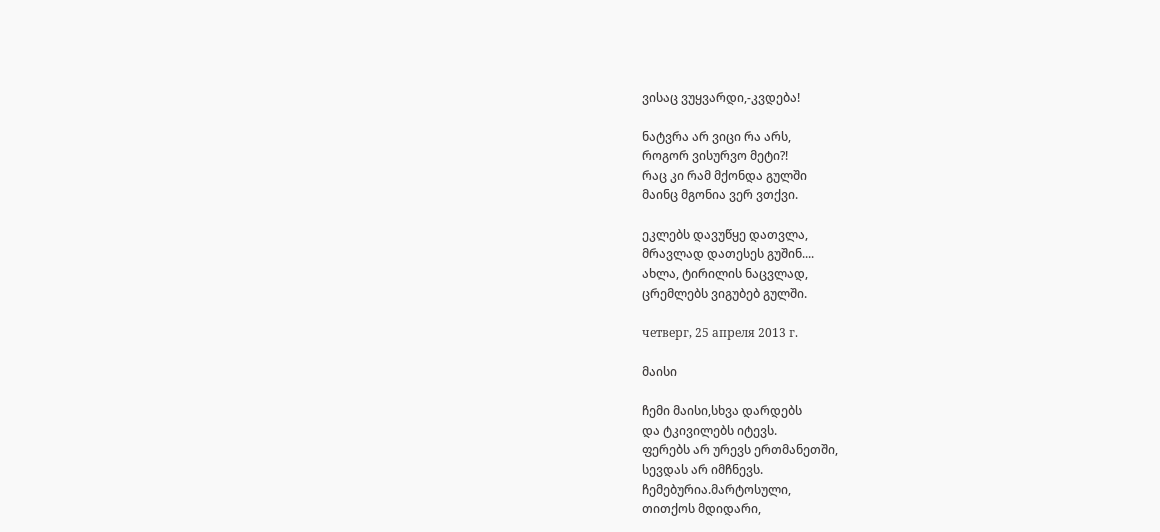ვისაც ვუყვარდი,-კვდება!

ნატვრა არ ვიცი რა არს,
როგორ ვისურვო მეტი?!
რაც კი რამ მქონდა გულში
მაინც მგონია ვერ ვთქვი.

ეკლებს დავუწყე დათვლა,
მრავლად დათესეს გუშინ....
ახლა, ტირილის ნაცვლად,
ცრემლებს ვიგუბებ გულში.

четверг, 25 апреля 2013 г.

მაისი

ჩემი მაისი,სხვა დარდებს
და ტკივილებს იტევს.
ფერებს არ ურევს ერთმანეთში,
სევდას არ იმჩნევს.
ჩემებურია.მარტოსული,
თითქოს მდიდარი,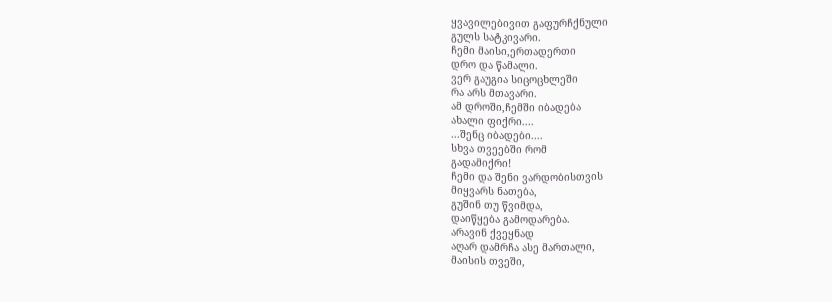ყვავილებივით გაფურჩქნული
გულს სატკივარი.
ჩემი მაისი,ერთადერთი
დრო და წამალი.
ვერ გაუგია სიცოცხლეში
რა არს მთავარი.
ამ დროში,ჩემში იბადება
ახალი ფიქრი....
...შენც იბადები....
სხვა თვეებში რომ
გადამიქრი!
ჩემი და შენი ვარდობისთვის
მიყვარს ნათება,
გუშინ თუ წვიმდა,
დაიწყება გამოდარება.
არავინ ქვეყნად
აღარ დამრჩა ასე მართალი,
მაისის თვეში,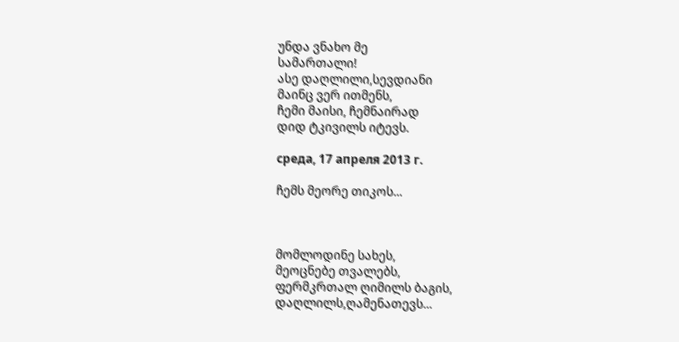უნდა ვნახო მე
სამართალი!
ასე დაღლილი,სევდიანი
მაინც ვერ ითმენს,
ჩემი მაისი, ჩემნაირად
დიდ ტკივილს იტევს.

среда, 17 апреля 2013 г.

ჩემს მეორე თიკოს...



მომლოდინე სახეს,
მეოცნებე თვალებს,
ფერმკრთალ ღიმილს ბაგის,
დაღლილს,ღამენათევს...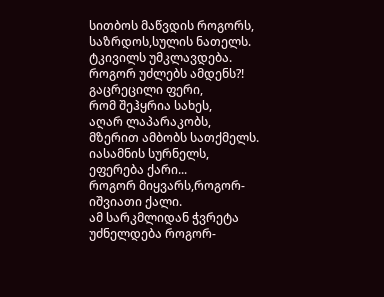სითბოს მაწვდის როგორს,
საზრდოს,სულის ნათელს.
ტკივილს უმკლავდება.
როგორ უძლებს ამდენს?!
გაცრეცილი ფერი,
რომ შეჰყრია სახეს,
აღარ ლაპარაკობს,
მზერით ამბობს სათქმელს.
იასამნის სურნელს,
ეფერება ქარი...
როგორ მიყვარს,როგორ-
იშვიათი ქალი.
ამ სარკმლიდან ჭვრეტა
უძნელდება როგორ-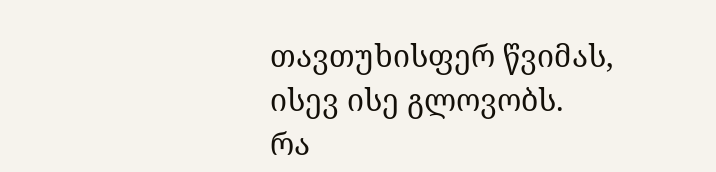თავთუხისფერ წვიმას,
ისევ ისე გლოვობს.
რა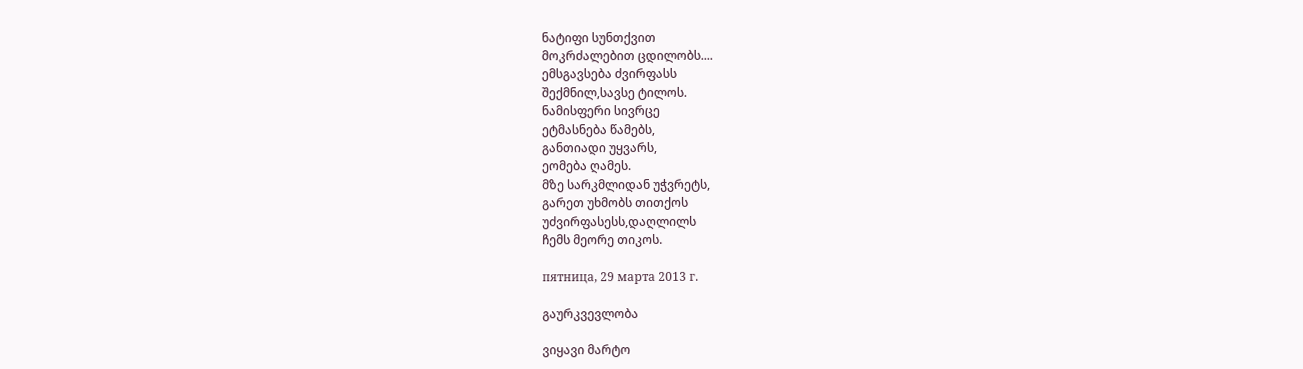ნატიფი სუნთქვით
მოკრძალებით ცდილობს....
ემსგავსება ძვირფასს
შექმნილ,სავსე ტილოს.
ნამისფერი სივრცე
ეტმასნება წამებს,
განთიადი უყვარს,
ეომება ღამეს.
მზე სარკმლიდან უჭვრეტს,
გარეთ უხმობს თითქოს
უძვირფასესს,დაღლილს
ჩემს მეორე თიკოს.

пятница, 29 марта 2013 г.

გაურკვევლობა

ვიყავი მარტო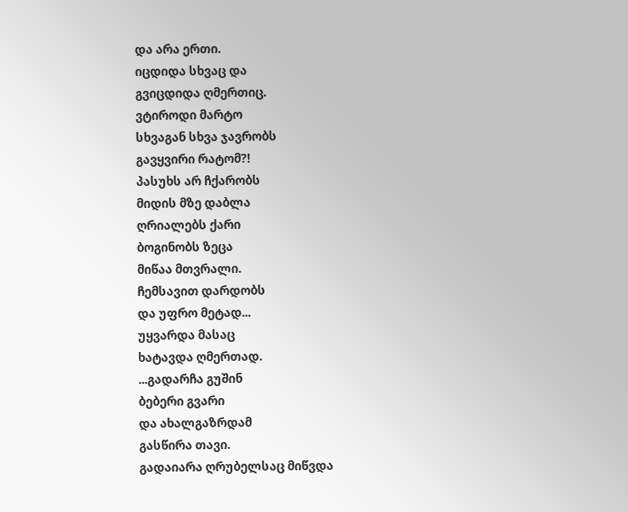და არა ერთი.
იცდიდა სხვაც და
გვიცდიდა ღმერთიც.
ვტიროდი მარტო
სხვაგან სხვა ჯავრობს
გავყვირი რატომ?!
პასუხს არ ჩქარობს
მიდის მზე დაბლა
ღრიალებს ქარი
ბოგინობს ზეცა
მიწაა მთვრალი.
ჩემსავით დარდობს
და უფრო მეტად...
უყვარდა მასაც
ხატავდა ღმერთად.
...გადარჩა გუშინ
ბებერი გვარი
და ახალგაზრდამ
გასწირა თავი.
გადაიარა ღრუბელსაც მიწვდა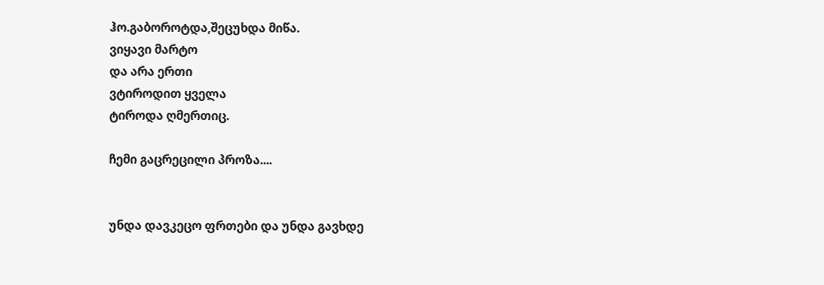ჰო.გაბოროტდა,შეცუხდა მიწა.
ვიყავი მარტო
და არა ერთი
ვტიროდით ყველა
ტიროდა ღმერთიც.

ჩემი გაცრეცილი პროზა....


უნდა დავკეცო ფრთები და უნდა გავხდე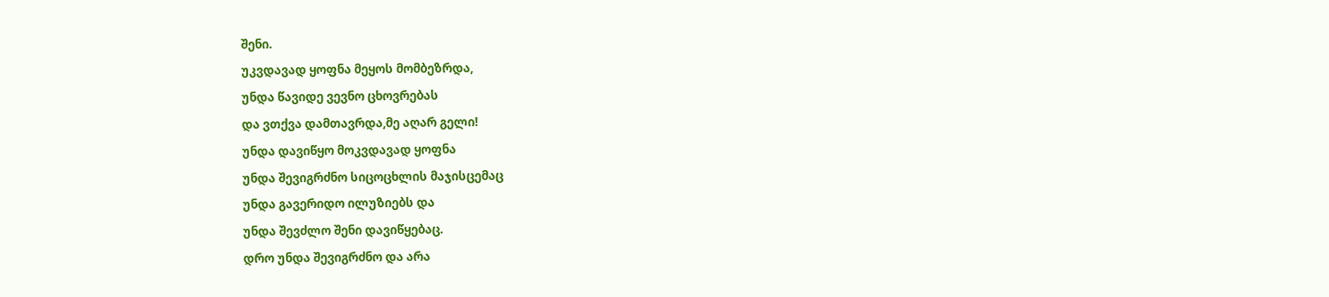შენი.
უკვდავად ყოფნა მეყოს მომბეზრდა,
უნდა წავიდე ვევნო ცხოვრებას
და ვთქვა დამთავრდა,მე აღარ გელი!
უნდა დავიწყო მოკვდავად ყოფნა
უნდა შევიგრძნო სიცოცხლის მაჯისცემაც
უნდა გავერიდო ილუზიებს და
უნდა შევძლო შენი დავიწყებაც.
დრო უნდა შევიგრძნო და არა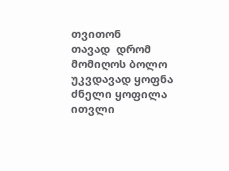თვითონ
თავად  დრომ მომიღოს ბოლო
უკვდავად ყოფნა ძნელი ყოფილა
ითვლი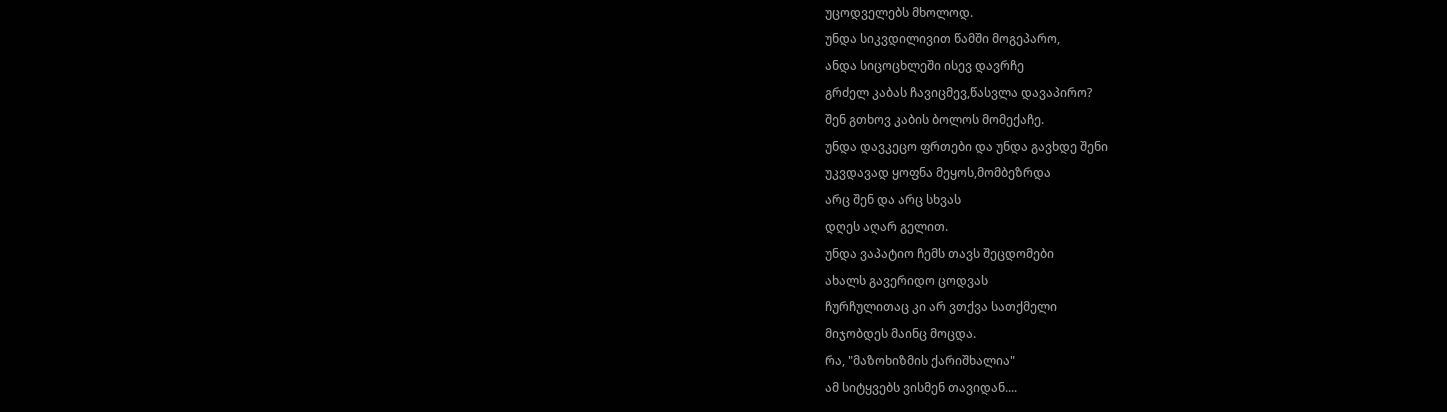უცოდველებს მხოლოდ.
უნდა სიკვდილივით წამში მოგეპარო,
ანდა სიცოცხლეში ისევ დავრჩე
გრძელ კაბას ჩავიცმევ,წასვლა დავაპირო?
შენ გთხოვ კაბის ბოლოს მომექაჩე.
უნდა დავკეცო ფრთები და უნდა გავხდე შენი
უკვდავად ყოფნა მეყოს,მომბეზრდა
არც შენ და არც სხვას
დღეს აღარ გელით.
უნდა ვაპატიო ჩემს თავს შეცდომები
ახალს გავერიდო ცოდვას
ჩურჩულითაც კი არ ვთქვა სათქმელი
მიჯობდეს მაინც მოცდა.
რა, "მაზოხიზმის ქარიშხალია"
ამ სიტყვებს ვისმენ თავიდან....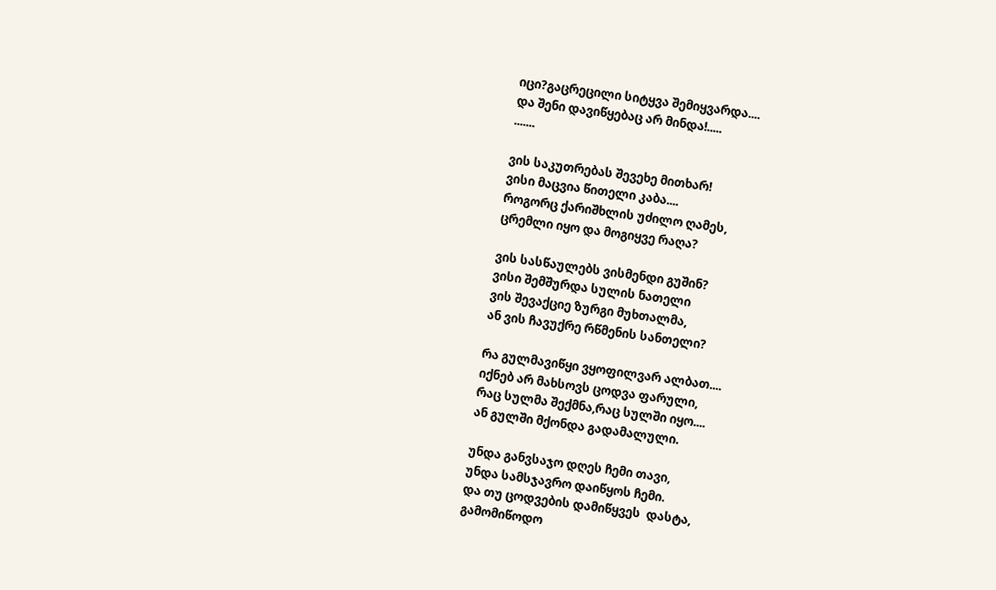იცი?გაცრეცილი სიტყვა შემიყვარდა....
და შენი დავიწყებაც არ მინდა!.....
.......

ვის საკუთრებას შევეხე მითხარ!
ვისი მაცვია წითელი კაბა....
როგორც ქარიშხლის უძილო ღამეს,
ცრემლი იყო და მოგიყვე რაღა?

ვის სასწაულებს ვისმენდი გუშინ?
ვისი შემშურდა სულის ნათელი
ვის შევაქციე ზურგი მუხთალმა,
ან ვის ჩავუქრე რწმენის სანთელი?

რა გულმავიწყი ვყოფილვარ ალბათ....
იქნებ არ მახსოვს ცოდვა ფარული,
რაც სულმა შექმნა,რაც სულში იყო....
ან გულში მქონდა გადამალული.

უნდა განვსაჯო დღეს ჩემი თავი,
უნდა სამსჯავრო დაიწყოს ჩემი.
და თუ ცოდვების დამიწყვეს  დასტა,
გამომიწოდო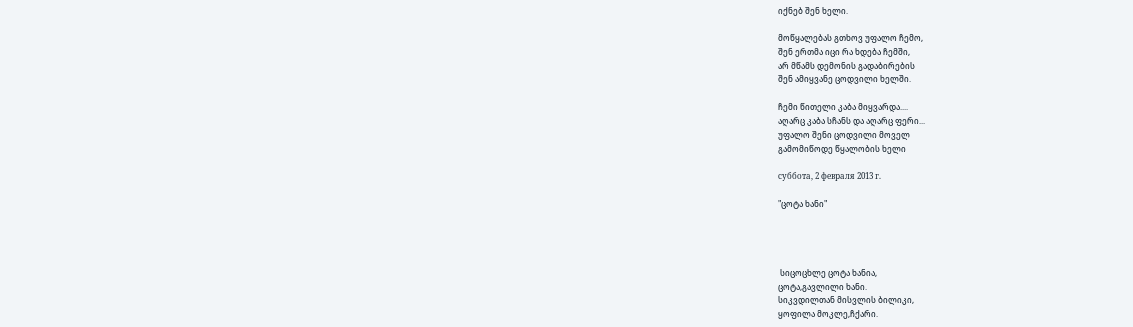იქნებ შენ ხელი.

მოწყალებას გთხოვ უფალო ჩემო,
შენ ერთმა იცი რა ხდება ჩემში,
არ მწამს დემონის გადაბირების
შენ ამიყვანე ცოდვილი ხელში.

ჩემი წითელი კაბა მიყვარდა....
აღარც კაბა სჩანს და აღარც ფერი...
უფალო შენი ცოდვილი მოველ
გამომიწოდე წყალობის ხელი

суббота, 2 февраля 2013 г.

"ცოტა ხანი"




 სიცოცხლე ცოტა ხანია,
ცოტა,გავლილი ხანი.
სიკვდილთან მისვლის ბილიკი,
ყოფილა მოკლე,ჩქარი.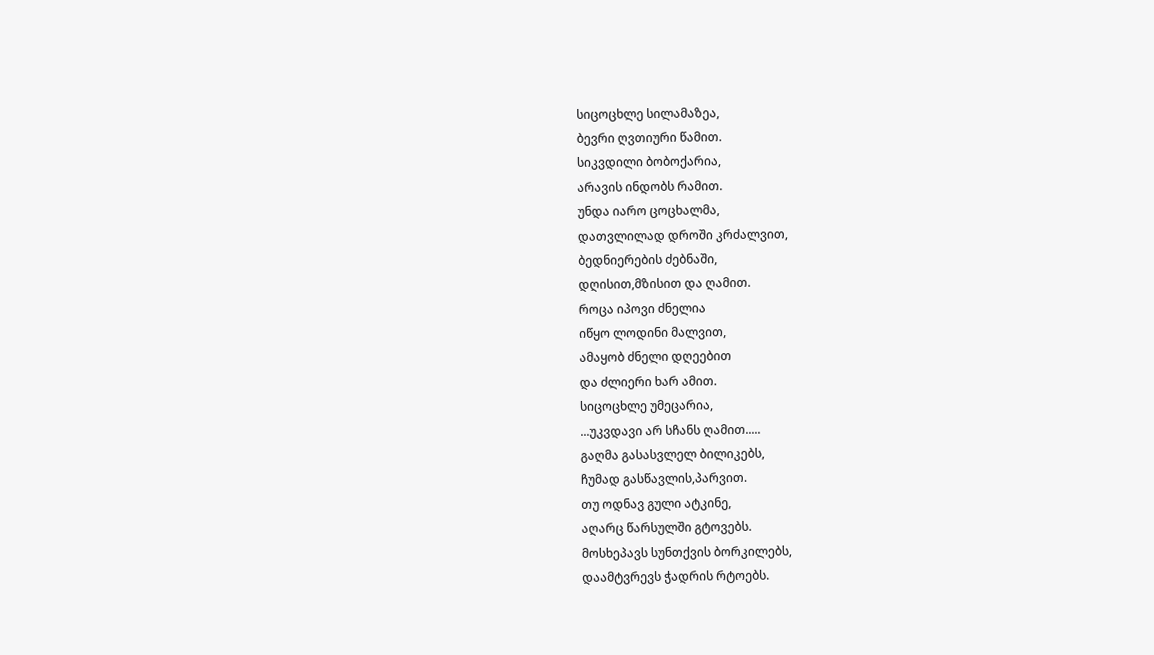სიცოცხლე სილამაზეა,
ბევრი ღვთიური წამით.
სიკვდილი ბობოქარია,
არავის ინდობს რამით.
უნდა იარო ცოცხალმა,
დათვლილად დროში კრძალვით,
ბედნიერების ძებნაში,
დღისით,მზისით და ღამით.
როცა იპოვი ძნელია
იწყო ლოდინი მალვით,
ამაყობ ძნელი დღეებით
და ძლიერი ხარ ამით.
სიცოცხლე უმეცარია,
...უკვდავი არ სჩანს ღამით.....
გაღმა გასასვლელ ბილიკებს,
ჩუმად გასწავლის,პარვით.
თუ ოდნავ გული ატკინე,
აღარც წარსულში გტოვებს.
მოსხეპავს სუნთქვის ბორკილებს,
დაამტვრევს ჭადრის რტოებს.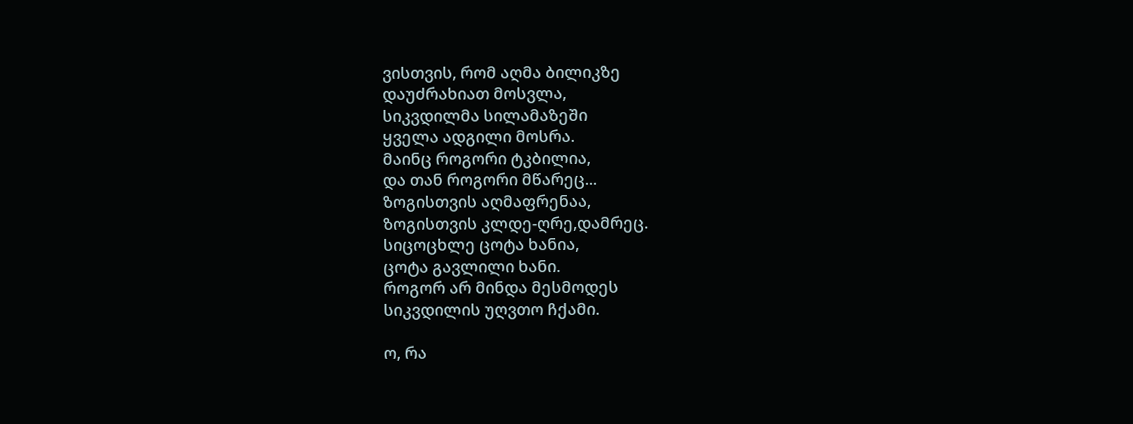ვისთვის, რომ აღმა ბილიკზე
დაუძრახიათ მოსვლა,
სიკვდილმა სილამაზეში
ყველა ადგილი მოსრა.
მაინც როგორი ტკბილია,
და თან როგორი მწარეც...
ზოგისთვის აღმაფრენაა,
ზოგისთვის კლდე-ღრე,დამრეც.
სიცოცხლე ცოტა ხანია,
ცოტა გავლილი ხანი.
როგორ არ მინდა მესმოდეს
სიკვდილის უღვთო ჩქამი.

ო, რა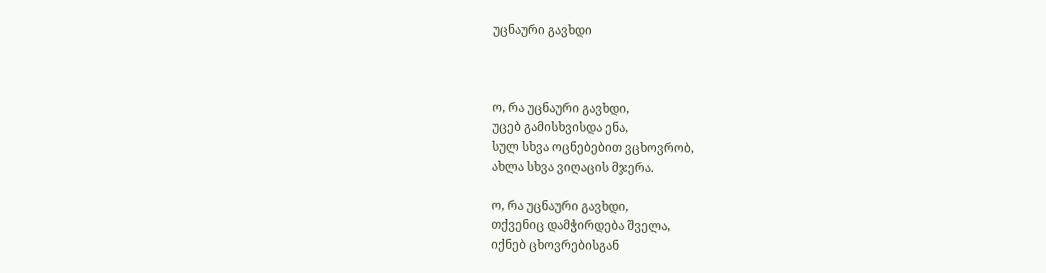უცნაური გავხდი



ო, რა უცნაური გავხდი,
უცებ გამისხვისდა ენა,
სულ სხვა ოცნებებით ვცხოვრობ,
ახლა სხვა ვიღაცის მჯერა.

ო, რა უცნაური გავხდი,
თქვენიც დამჭირდება შველა,
იქნებ ცხოვრებისგან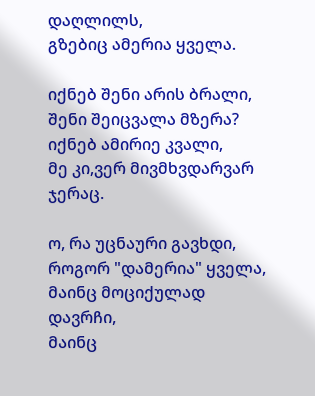დაღლილს,
გზებიც ამერია ყველა.

იქნებ შენი არის ბრალი,
შენი შეიცვალა მზერა?
იქნებ ამირიე კვალი,
მე კი,ვერ მივმხვდარვარ ჯერაც.

ო, რა უცნაური გავხდი,
როგორ "დამერია" ყველა,
მაინც მოციქულად დავრჩი,
მაინც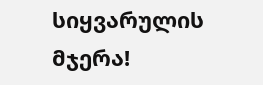სიყვარულის მჯერა!